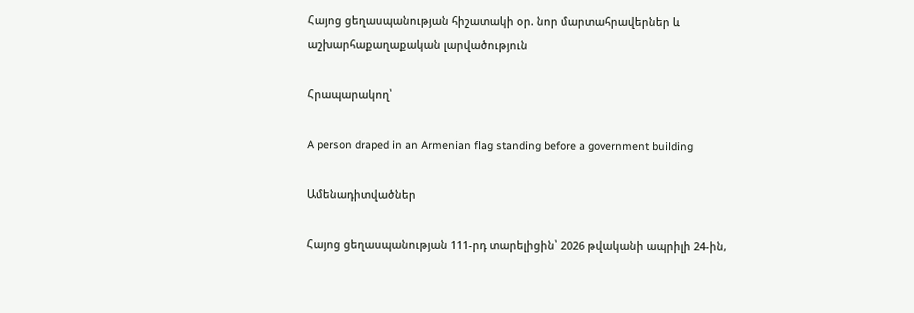Հայոց ցեղասպանության հիշատակի օր. նոր մարտահրավերներ և աշխարհաքաղաքական լարվածություն

Հրապարակող՝

A person draped in an Armenian flag standing before a government building

Ամենադիտվածներ

Հայոց ցեղասպանության 111-րդ տարելիցին՝ 2026 թվականի ապրիլի 24-ին,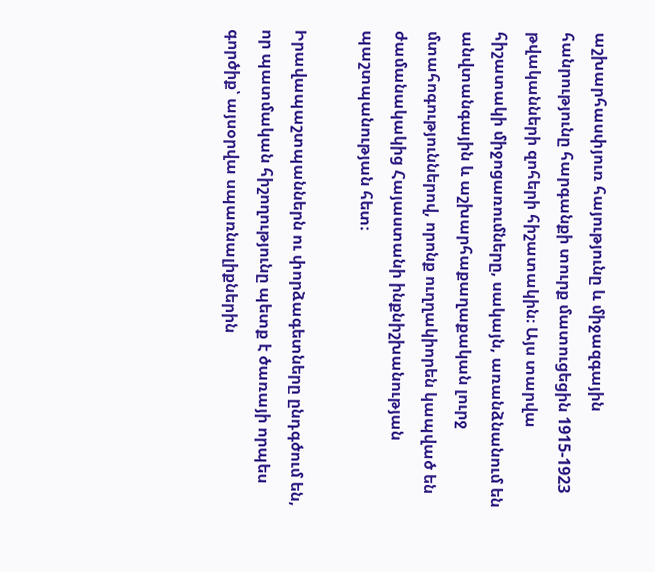աշխարհասփյուռ հայությունը և միջազգային հանրությունը հարգանքի տուրք մատուցեցին 1915-1923 թվականների զոհերի հիշատակին։ Այս տարվա հիշատակի միջոցառումները, սակայն, առանձնանում են անվտանգային և աշխարհաքաղաքական լուրջ մտահոգություններով, որոնք ուղղակիորեն կապված են ժամանակակից Հայաստանի ինքնիշխանության պաշտպանության հետ։

Իրավապաշտպաններն ու փորձագետները ընդգծում են, որ պատմական հիշողությունը պետք է ծառայի որպես գործիք՝ այսօրվա սպառնալիքներին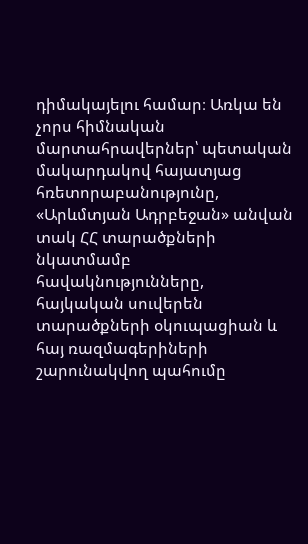դիմակայելու համար։ Առկա են չորս հիմնական մարտահրավերներ՝ պետական մակարդակով հայատյաց հռետորաբանությունը, «Արևմտյան Ադրբեջան» անվան տակ ՀՀ տարածքների նկատմամբ հավակնությունները, հայկական սուվերեն տարածքների օկուպացիան և հայ ռազմագերիների շարունակվող պահումը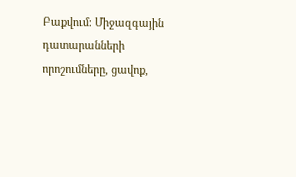Բաքվում։ Միջազգային դատարանների որոշումները, ցավոք,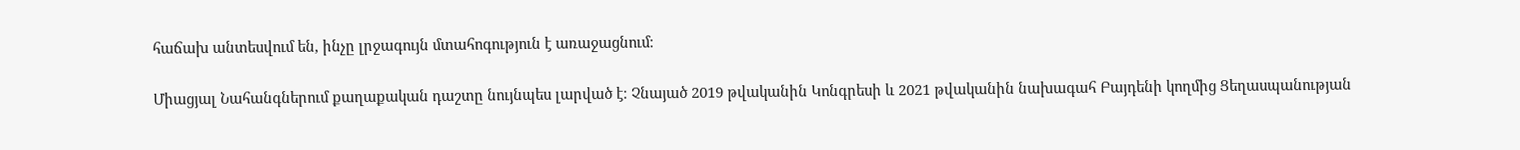հաճախ անտեսվում են, ինչը լրջագույն մտահոգություն է առաջացնում։

Միացյալ Նահանգներում քաղաքական դաշտը նույնպես լարված է։ Չնայած 2019 թվականին Կոնգրեսի և 2021 թվականին նախագահ Բայդենի կողմից Ցեղասպանության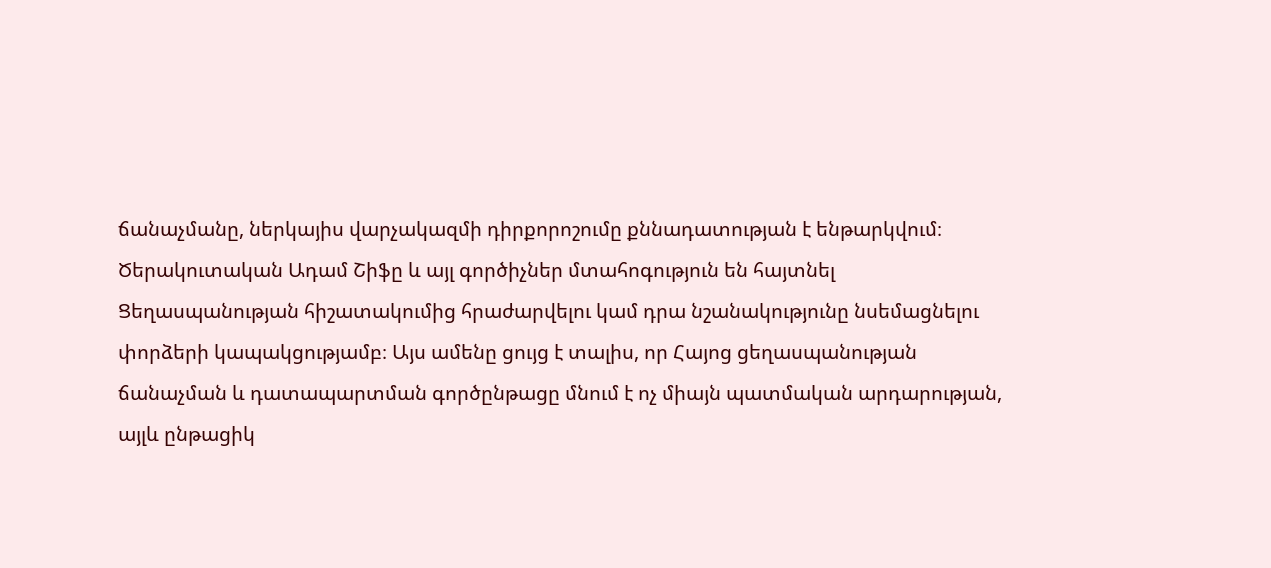ճանաչմանը, ներկայիս վարչակազմի դիրքորոշումը քննադատության է ենթարկվում։ Ծերակուտական Ադամ Շիֆը և այլ գործիչներ մտահոգություն են հայտնել Ցեղասպանության հիշատակումից հրաժարվելու կամ դրա նշանակությունը նսեմացնելու փորձերի կապակցությամբ։ Այս ամենը ցույց է տալիս, որ Հայոց ցեղասպանության ճանաչման և դատապարտման գործընթացը մնում է ոչ միայն պատմական արդարության, այլև ընթացիկ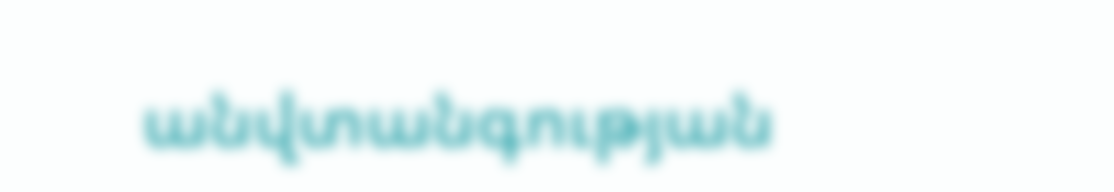անվտանգության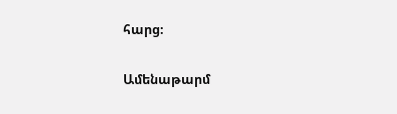հարց։

Ամենաթարմ